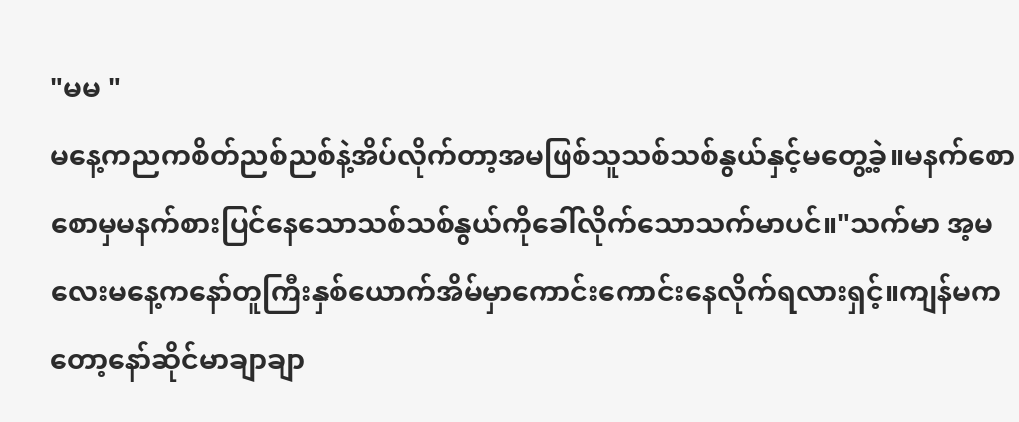"မမ "
မနေ့ကညကစိတ်ညစ်ညစ်နဲ့အိပ်လိုက်တာ့အမဖြစ်သူသစ်သစ်နွယ်နှင့်မတွေ့ခဲ့။မနက်စောစောမှမနက်စားပြင်နေသောသစ်သစ်နွယ်ကိုခေါ်လိုက်သောသက်မာပင်။"သက်မာ အ့မလေးမနေ့ကနော်တူကြီးနှစ်ယောက်အိမ်မှာကောင်းကောင်းနေလိုက်ရလားရှင့်။ကျန်မကတော့နော်ဆိုင်မာချာချာ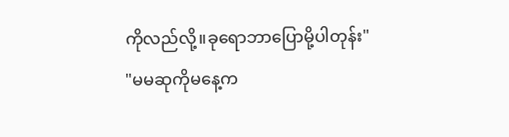ကိုလည်လို့။ခုရောဘာပြောမို့ပါတုန်း"
"မမဆုကိုမနေ့က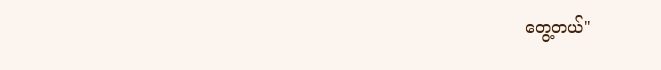တွေ့တယ်"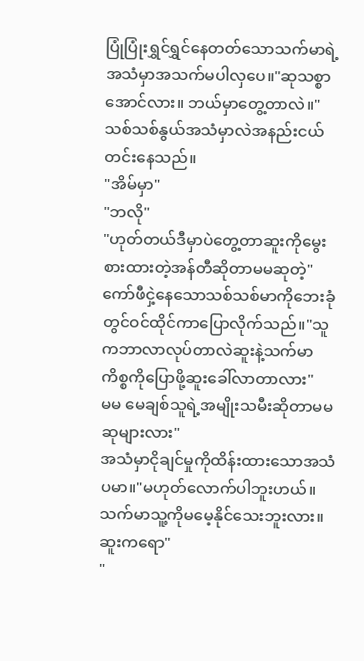ပြုံပြုံးရွှင်ရွှင်နေတတ်သောသက်မာရဲ့အသံမှာအသက်မပါလှပေ။"ဆုသစ္စာအောင်လား။ ဘယ်မှာတွေ့တာလဲ။"သစ်သစ်နွယ်အသံမှာလဲအနည်းငယ်တင်းနေသည်။
"အိမ်မှာ"
"ဘလို"
"ဟုတ်တယ်ဒီမှာပဲတွေ့တာဆူးကိုမွေးစားထားတဲ့အန်တီဆိုတာမမဆုတဲ့"
ကော်ဖီငှဲ့နေသောသစ်သစ်မာကိုဘေးခုံတွင်ဝင်ထိုင်ကာပြောလိုက်သည်။"သူကဘာလာလုပ်တာလဲဆူးနဲ့သက်မာကိစ္စကိုပြောဖို့ဆူးခေါ်လာတာလား"
မမ မေချစ်သူရဲ့အမျိုးသမီးဆိုတာမမဆုများလား"
အသံမှာငိုချင်မှုကိုထိန်းထားသောအသံပမာ။"မဟုတ်လောက်ပါဘူးဟယ်။ သက်မာသူ့ကိုမမေ့နိုင်သေးဘူးလား။ဆူးကရော"
"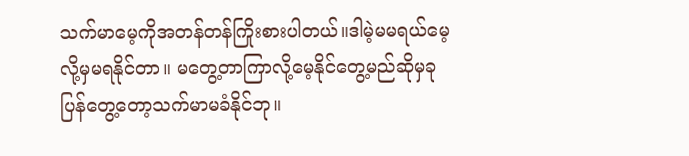သက်မာမေ့ကိုအတန်တန်ကြိုးစားပါတယ်။ဒါမဲ့မမရယ်မေ့လို့မှမရနိုင်တာ။ မတွေ့တာကြာလို့မေ့နိုင်တွေ့မည်ဆိုမှခုပြန်တွေ့တော့သက်မာမခံနိုင်ဘု။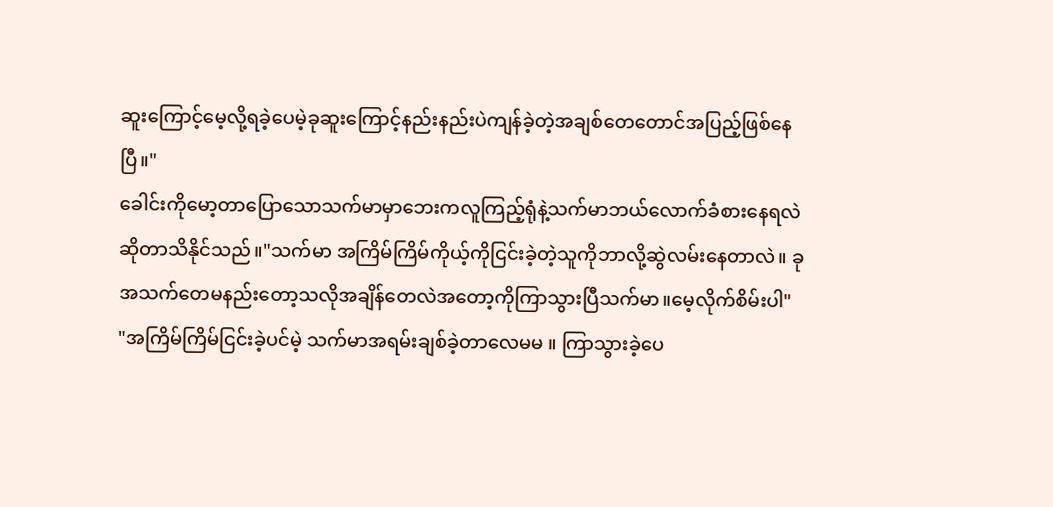ဆူးကြောင့်မေ့လို့ရခဲ့ပေမဲ့ခုဆူးကြောင့်နည်းနည်းပဲကျန်ခဲ့တဲ့အချစ်တေတောင်အပြည့်ဖြစ်နေပြီ။"
ခေါင်းကိုမော့တာပြောသောသက်မာမှာဘေးကလူကြည့်ရုံနဲ့သက်မာဘယ်လောက်ခံစားနေရလဲဆိုတာသိနိုင်သည်။"သက်မာ အကြိမ်ကြိမ်ကိုယ့်ကိုငြင်းခဲ့တဲ့သူကိုဘာလို့ဆွဲလမ်းနေတာလဲ။ ခုအသက်တေမနည်းတော့သလိုအချိန်တေလဲအတော့ကိုကြာသွားပြီသက်မာ။မေ့လိုက်စိမ်းပါ"
"အကြိမ်ကြိမ်ငြင်းခဲ့ပင်မဲ့ သက်မာအရမ်းချစ်ခဲ့တာလေမမ ။ ကြာသွားခဲ့ပေ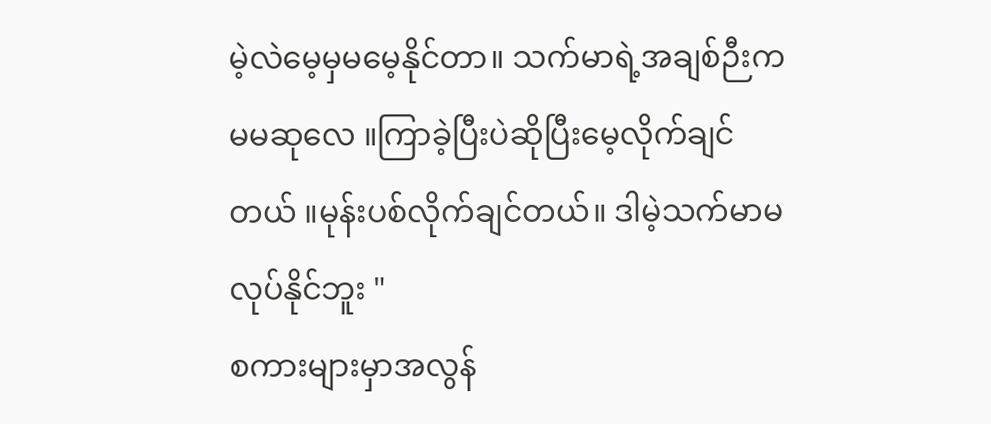မဲ့လဲမေ့မှမမေ့နိုင်တာ။ သက်မာရဲ့အချစ်ဉီးကမမဆုလေ ။ကြာခဲ့ပြီးပဲဆိုပြီးမေ့လိုက်ချင်တယ် ။မုန်းပစ်လိုက်ချင်တယ်။ ဒါမဲ့သက်မာမလုပ်နိုင်ဘူး "
စကားများမှာအလွန်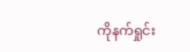ကိုနက်ရှုင်း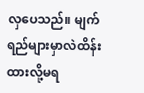လှပေသည်။ မျက်ရည်များမှာလဲထိန်းထားလို့မရ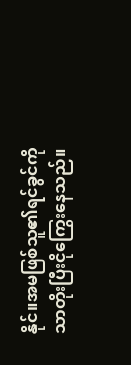နိုင်။အမဖြစ်သူ၏ရင်ခွင်ကိုသာတိုးပြီးငိုကြွေးနေသည်။